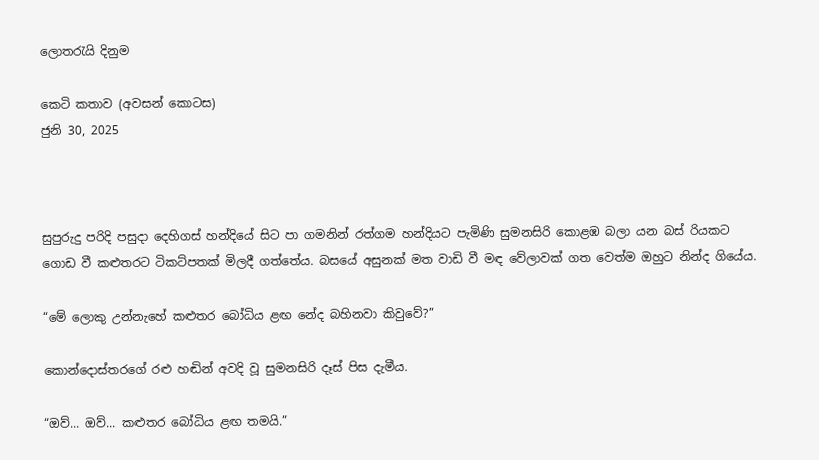ලොතරැයි දිනුම

කෙටි කතාව (අවසන් කොටස)
ජුනි 30, 2025



සුපුරුදු පරිදි පසුදා දෙහිගස් හන්දියේ සිට පා ගමනින් රත්ගම හන්දියට පැමිණි සුමනසිරි කොළඹ බලා යන බස් රියකට ගොඩ වී කළුතරට ටිකට්පතක් මිලදී ගත්තේය. බසයේ අසුනක් මත වාඩි වී මඳ වේලාවක් ගත වෙත්ම ඔහුට නින්ද ගියේය.

“මේ ලොකු උන්නැහේ කළුතර බෝධිය ළඟ නේද බහිනවා කිවුවේ?”

කොන්දොස්තරගේ රළු හඬින් අවදි වූ සුමනසිරි දෑස් පිස දැමීය.

“ඔව්... ඔව්... කළුතර බෝධිය ළඟ තමයි.”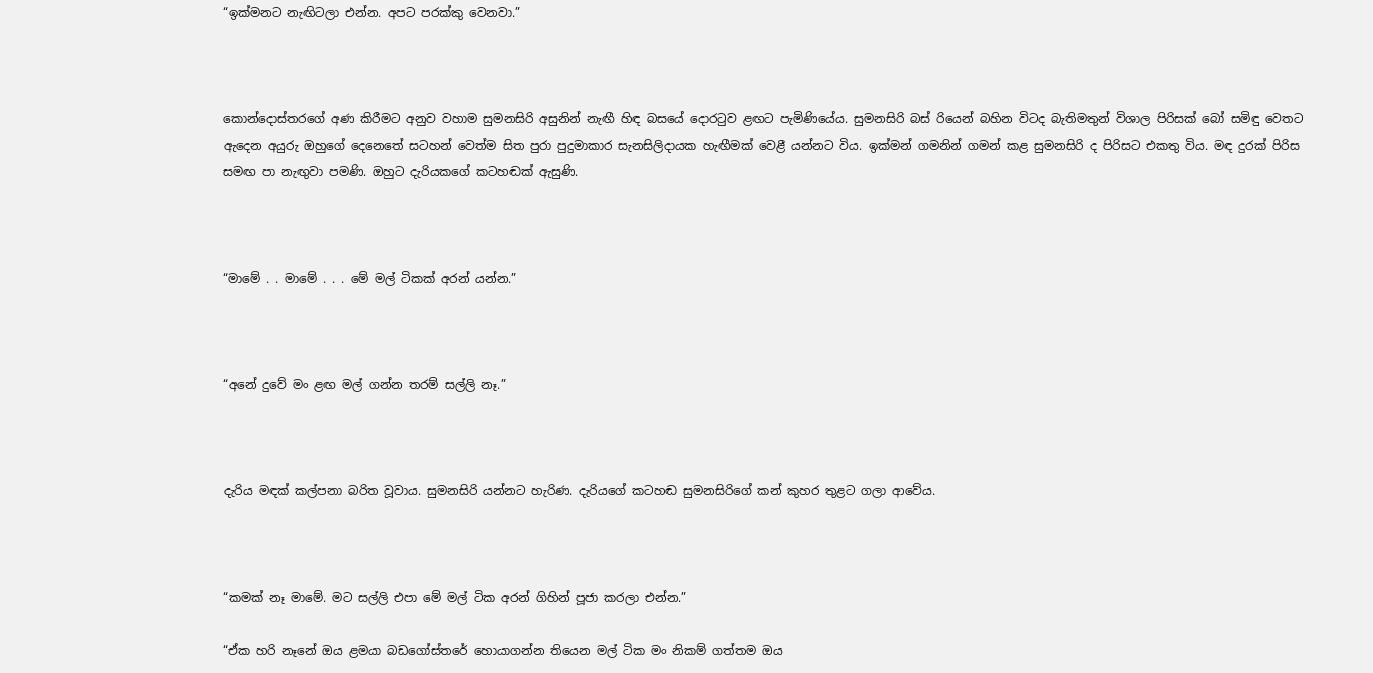“ඉක්මනට නැඟිටලා එන්න. අපට පරක්කු වෙනවා.”



කොන්දොස්තරගේ අණ කිරීමට අනුව වහාම සුමනසිරි අසුනින් නැඟී හිඳ බසයේ දොරටුව ළඟට පැමිණියේය. සුමනසිරි බස් රියෙන් බහින විටද බැතිමතුන් විශාල පිරිසක් බෝ සමිඳු වෙතට ඇදෙන අයුරු ඔහුගේ දෙනෙතේ සටහන් වෙත්ම සිත පුරා පුදුමාකාර සැනසිලිදායක හැඟීමක් වෙළී යන්නට විය. ඉක්මන් ගමනින් ගමන් කළ සුමනසිරි ද පිරිසට එකතු විය. මඳ දුරක් පිරිස සමඟ පා නැඟුවා පමණි. ඔහුට දැරියකගේ කටහඬක් ඇසුණි.



“මාමේ . . මාමේ . . . මේ මල් ටිකක් අරන් යන්න.”



“අනේ දුවේ මං ළඟ මල් ගන්න තරම් සල්ලි නෑ.”



දැරිය මඳක් කල්පනා බරිත වූවාය. සුමනසිරි යන්නට හැරිණ. දැරියගේ කටහඬ සුමනසිරිගේ කන් කුහර තුළට ගලා ආවේය.



“කමක් නෑ මාමේ. මට සල්ලි එපා මේ මල් ටික අරන් ගිහින් පූජා කරලා එන්න.”

“ඒක හරි නෑනේ ඔය ළමයා බඩගෝස්තරේ හොයාගන්න තියෙන මල් ටික මං නිකම් ගත්තම ඔය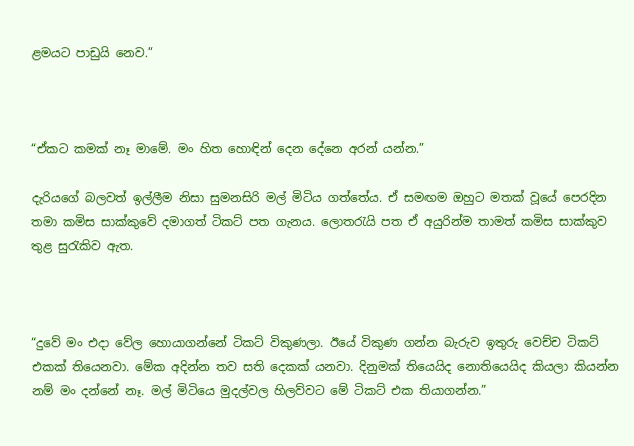ළමයට පාඩුයි නෙව.”



“ඒකට කමක් නෑ මාමේ. මං හිත හොඳින් දෙන දේනෙ අරන් යන්න.”

දැරියගේ බලවත් ඉල්ලීම නිසා සුමනසිරි මල් මිටිය ගත්තේය. ඒ සමඟම ඔහුට මතක් වූයේ පෙරදින තමා කමිස සාක්කුවේ දමාගත් ටිකට් පත ගැනය. ලොතරැයි පත ඒ අයුරින්ම තාමත් කමිස සාක්කුව තුළ සුරැකිව ඇත.



“දුවේ මං එදා වේල හොයාගන්නේ ටිකට් විකුණලා. ඊයේ විකුණ ගන්න බැරුව ඉතුරු වෙච්ච ටිකට් එකක් තියෙනවා. මේක අදින්න තව සති දෙකක් යනවා. දිනුමක් තියෙයිද නොතියෙයිද කියලා කියන්න නම් මං දන්නේ නෑ. මල් මිටියෙ මුදල්වල හිලව්වට මේ ටිකට් එක තියාගන්න.”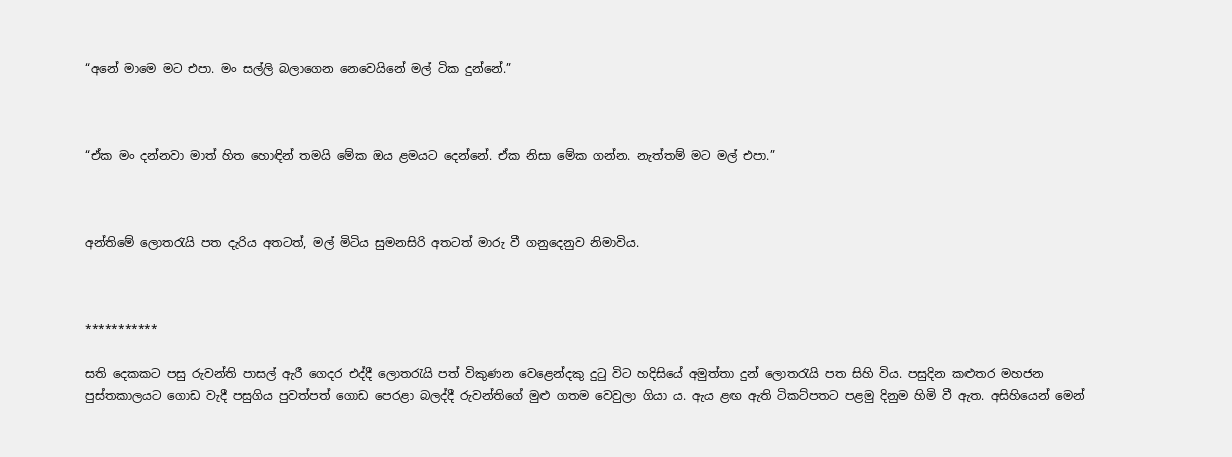“අනේ මාමෙ මට එපා. මං සල්ලි බලාගෙන නෙවෙයිනේ මල් ටික දුන්නේ.”



“ඒක මං දන්නවා මාත් හිත හොඳින් තමයි මේක ඔය ළමයට දෙන්නේ. ඒක නිසා මේක ගන්න. නැත්තම් මට මල් එපා.”



අන්තිමේ ලොතරැයි පත දැරිය අතටත්, මල් මිටිය සුමනසිරි අතටත් මාරු වී ගනුදෙනුව නිමාවිය.



***********

සති දෙකකට පසු රුවන්ති පාසල් ඇරී ගෙදර එද්දී ලොතරැයි පත් විකුණන වෙළෙන්දකු දුටු විට හදිසියේ අමුත්තා දුන් ලොතරැයි පත සිහි විය. පසුදින කළුතර මහජන පුස්තකාලයට ගොඩ වැදී පසුගිය පුවත්පත් ගොඩ පෙරළා බලද්දී රුවන්තිගේ මුළු ගතම වෙවුලා ගියා ය. ඇය ළඟ ඇති ටිකට්පතට පළමු දිනුම හිමි වී ඇත. අසිහියෙන් මෙන්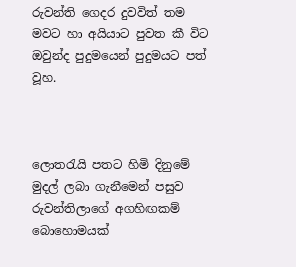රුවන්ති ගෙදර දුවවිත් තම මවට හා අයියාට පුවත කී විට ඔවුන්ද පුදුමයෙන් පුදුමයට පත් වූහ.



ලොතරැයි පතට හිමි දිනුමේ මුදල් ලබා ගැනීමෙන් පසුව රුවන්තිලාගේ අගහිඟකම් බොහොමයක්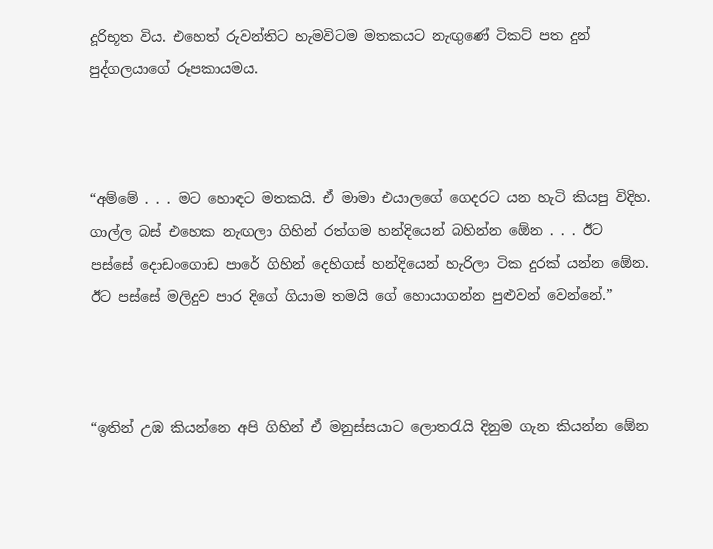දූරිභූත විය. එහෙත් රුවන්තිට හැමවිටම මතකයට නැඟුණේ ටිකට් පත දුන් පුද්ගලයාගේ රූපකායමය.



“අම්මේ . . . මට හොඳට මතකයි. ඒ මාමා එයාලගේ ගෙදරට යන හැටි කියපු විදිහ. ගාල්ල බස් එහෙක නැඟලා ගිහින් රත්ගම හන්දියෙන් බහින්න ඕ‍ෙන . . . ඊට පස්සේ දොඩංගොඩ පාරේ ගිහින් දෙහිගස් හන්දියෙන් හැරිලා ටික දුරක් යන්න ඕ‍ෙන. ඊට පස්සේ මලිදුව පාර දිගේ ගියාම තමයි ගේ හොයාගන්න පුළුවන් වෙන්නේ.”



“ඉතින් උඹ කියන්නෙ අපි ගිහින් ඒ මනුස්සයාට ලොතරැයි දිනුම ගැන කියන්න ඕ‍ෙන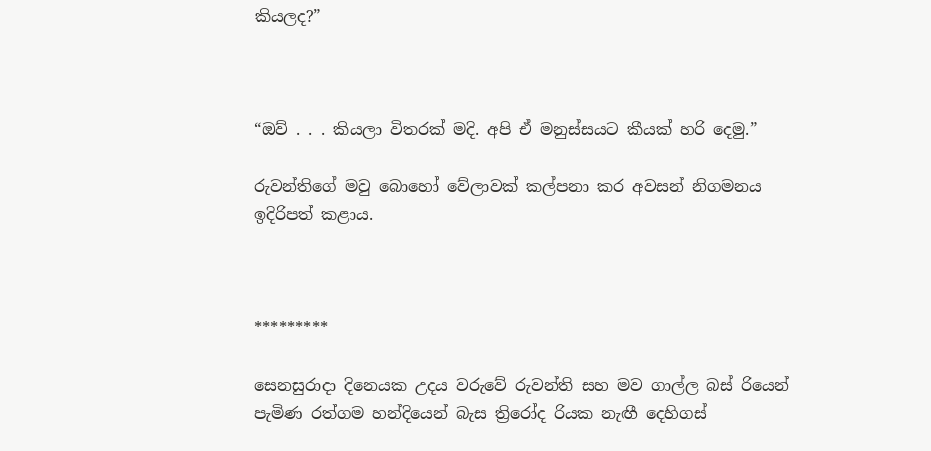කියලද?”



“ඔව් . . . කියලා විතරක් මදි. අපි ඒ මනුස්සයට කීයක් හරි දෙමු.”

රුවන්තිගේ මවු බොහෝ වේලාවක් කල්පනා කර අවසන් නිගමනය ඉදිරිපත් කළාය.



*********

සෙනසුරාදා දිනෙයක උදය වරුවේ රුවන්ති සහ මව ගාල්ල බස් රියෙන් පැමිණ රත්ගම හන්දියෙන් බැස ත්‍රිරෝද රියක නැඟී දෙහිගස්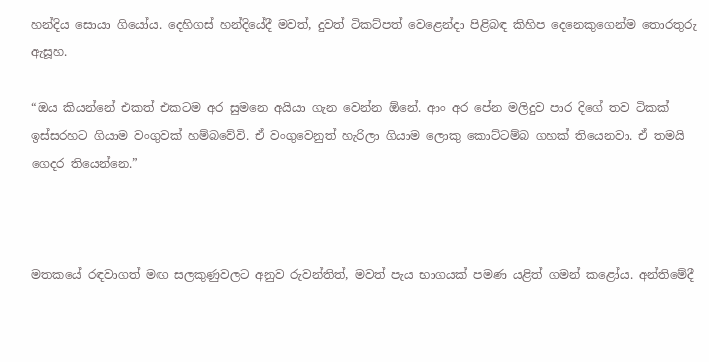හන්දිය සොයා ගියෝය. දෙහිගස් හන්දියේදී මවත්, දුවත් ටිකට්පත් වෙළෙන්දා පිළිබඳ කිහිප දෙනෙකුගෙන්ම තොරතුරු ඇසූහ.

“ඔය කියන්නේ එකත් එකටම අර සුමනෙ අයියා ගැන වෙන්න ඕනේ. ආං අර පේන මලිදුව පාර දිගේ තව ටිකක් ඉස්සරහට ගියාම වංගුවක් හම්බවේවි. ඒ වංගුවෙනුත් හැරිලා ගියාම ලොකු කොට්ටම්බ ගහක් තියෙනවා. ඒ තමයි ගෙදර තියෙන්නෙ.”



මතකයේ රඳවාගත් මඟ සලකුණුවලට අනුව රුවන්තිත්, මවත් පැය භාගයක් පමණ යළිත් ගමන් කළෝය. අන්තිමේදී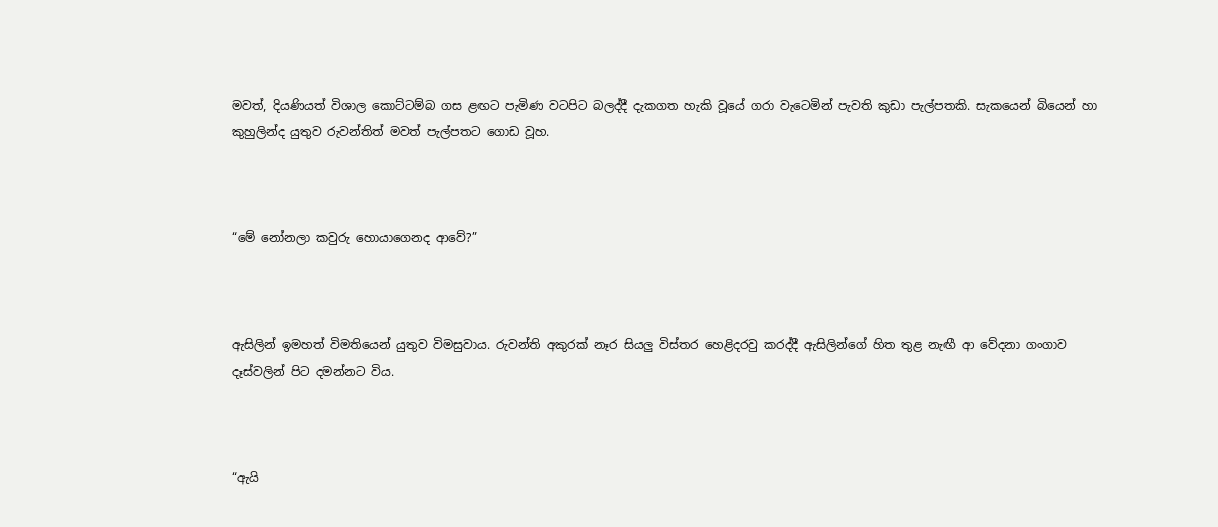මවත්, දියණියත් විශාල කොට්ටම්බ ගස ළඟට පැමිණ වටපිට බලද්දී දැකගත හැකි වූයේ ගරා වැටෙමින් පැවති කුඩා පැල්පතකි. සැකයෙන් බියෙන් හා කුහුලින්ද යුතුව රුවන්තිත් මවත් පැල්පතට ගොඩ වූහ.



“මේ නෝනලා කවුරු හොයාගෙනද ආවේ?”



ඇසිලින් ඉමහත් විමතියෙන් යුතුව විමසුවාය. රුවන්ති අකුරක් නෑර සියලු විස්තර හෙළිදරවු කරද්දී ඇසිලින්ගේ හිත තුළ නැඟී ආ වේදනා ගංගාව දෑස්වලින් පිට දමන්නට විය.



“ඇයි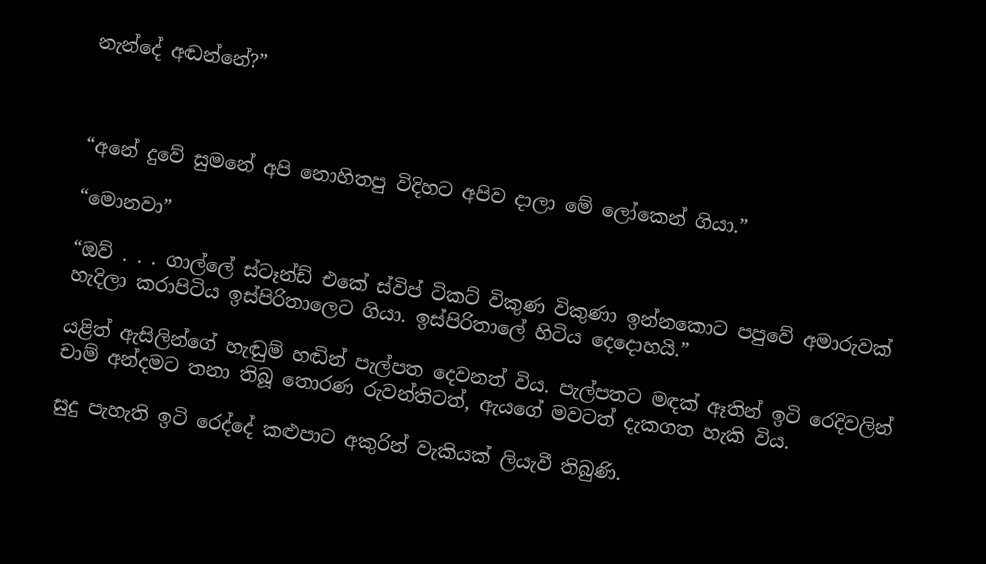නැන්දේ අඬන්නේ?”



“අනේ දුවේ සුමනේ අපි නොහිතපු විදිහට අපිව දාලා මේ ලෝකෙන් ගියා.”

“මොනවා”

“ඔව් . . . ගාල්ලේ ස්ටෑන්ඩ් එකේ ස්විප් ටිකට් විකුණ විකුණා ඉන්නකොට පපුවේ අමාරුවක් හැදිලා කරාපිටිය ඉස්පිරිතාලෙට ගියා. ඉස්පිරිතාලේ හිටිය දෙදොහයි.”

යළිත් ඇසිලින්ගේ හැඬුම් හඬින් පැල්පත දෙවනත් විය. පැල්පතට මඳක් ඈතින් ඉටි රෙදිවලින් චාම් අන්දමට තනා තිබූ තොරණ රුවන්තිටත්, ඇයගේ මවටත් දැකගත හැකි විය.

සුදු පැහැති ඉටි රෙද්දේ කළුපාට අකුරින් වැකියක් ලියැවී තිබුණි.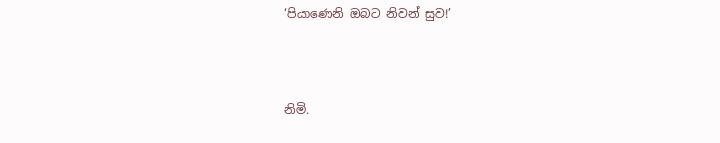‘පියාණෙනි ඔබට නිවන් සුව!’



නිමි.